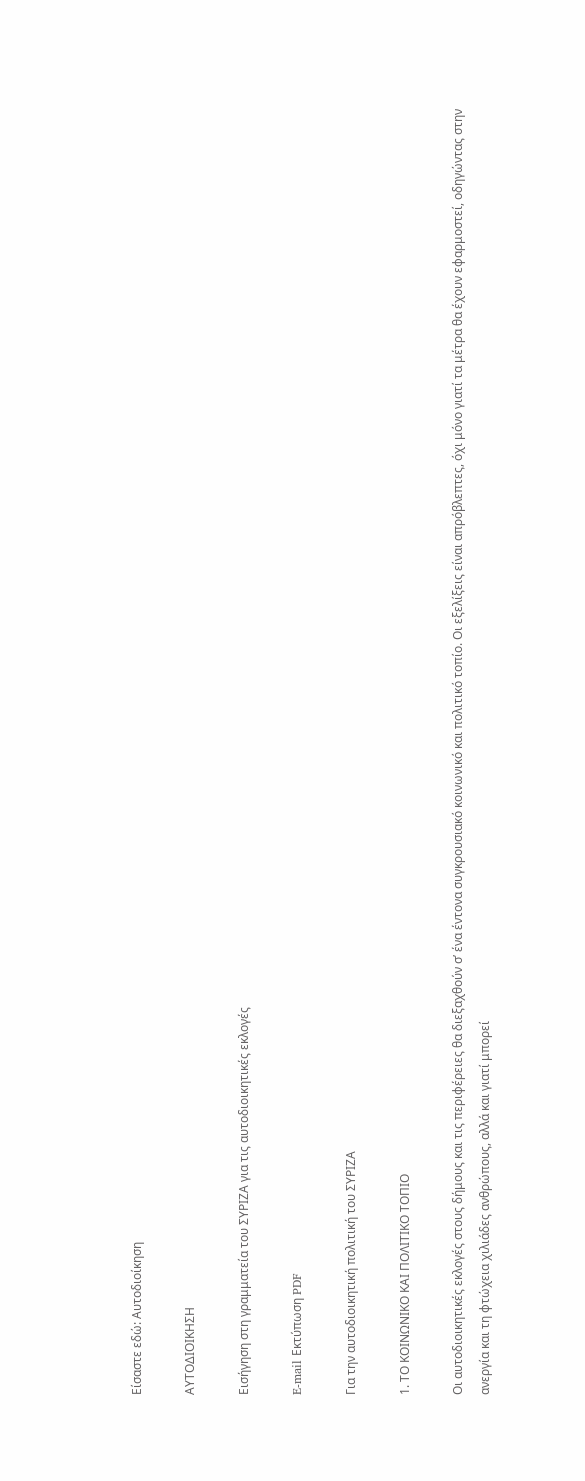Είσαστε εδώ: Αυτοδιοίκηση

ΑΥΤΟΔΙΟΙΚΗΣΗ

Εισήγηση στη γραμματεία του ΣΥΡΙΖΑ για τις αυτοδιοικητικές εκλογές

E-mail Εκτύπωση PDF

Για την αυτοδιοικητική πολιτική του ΣΥΡΙΖΑ

1. ΤΟ ΚΟΙΝΩΝΙΚΟ ΚΑΙ ΠΟΛΙΤΙΚΟ ΤΟΠΙΟ

Οι αυτοδιοικητικές εκλογές στους δήμους και τις περιφέρειες θα διεξαχθούν σ’ ένα έντονα συγκρουσιακό κοινωνικό και πολιτικό τοπίο. Οι εξελίξεις είναι απρόβλεπτες, όχι μόνο γιατί τα μέτρα θα έχουν εφαρμοστεί, οδηγώντας στην ανεργία και τη φτώχεια χιλιάδες ανθρώπους, αλλά και γιατί μπορεί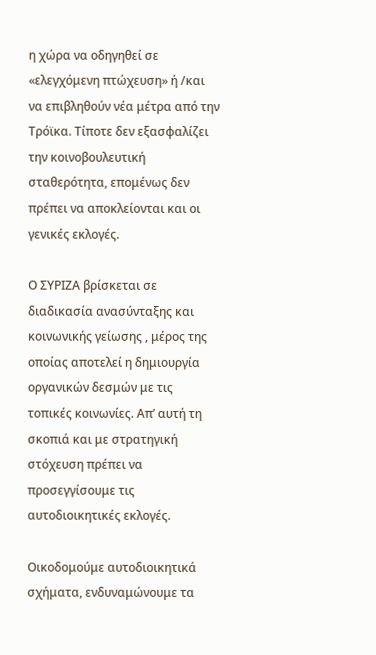η χώρα να οδηγηθεί σε «ελεγχόμενη πτώχευση» ή /και να επιβληθούν νέα μέτρα από την Τρόϊκα. Τίποτε δεν εξασφαλίζει την κοινοβουλευτική σταθερότητα, επομένως δεν πρέπει να αποκλείονται και οι γενικές εκλογές.

Ο ΣΥΡΙΖΑ βρίσκεται σε διαδικασία ανασύνταξης και κοινωνικής γείωσης , μέρος της οποίας αποτελεί η δημιουργία οργανικών δεσμών με τις τοπικές κοινωνίες. Απ’ αυτή τη σκοπιά και με στρατηγική στόχευση πρέπει να προσεγγίσουμε τις αυτοδιοικητικές εκλογές.

Οικοδομούμε αυτοδιοικητικά σχήματα, ενδυναμώνουμε τα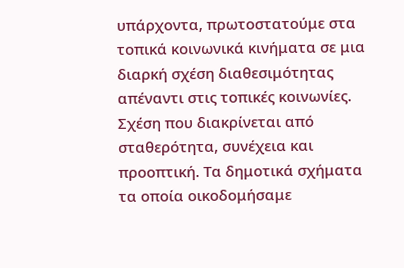υπάρχοντα, πρωτοστατούμε στα τοπικά κοινωνικά κινήματα σε μια διαρκή σχέση διαθεσιμότητας απέναντι στις τοπικές κοινωνίες. Σχέση που διακρίνεται από σταθερότητα, συνέχεια και προοπτική. Τα δημοτικά σχήματα τα οποία οικοδομήσαμε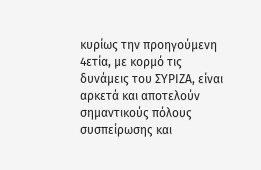κυρίως την προηγούμενη 4ετία, με κορμό τις δυνάμεις του ΣΥΡΙΖΑ, είναι αρκετά και αποτελούν σημαντικούς πόλους συσπείρωσης και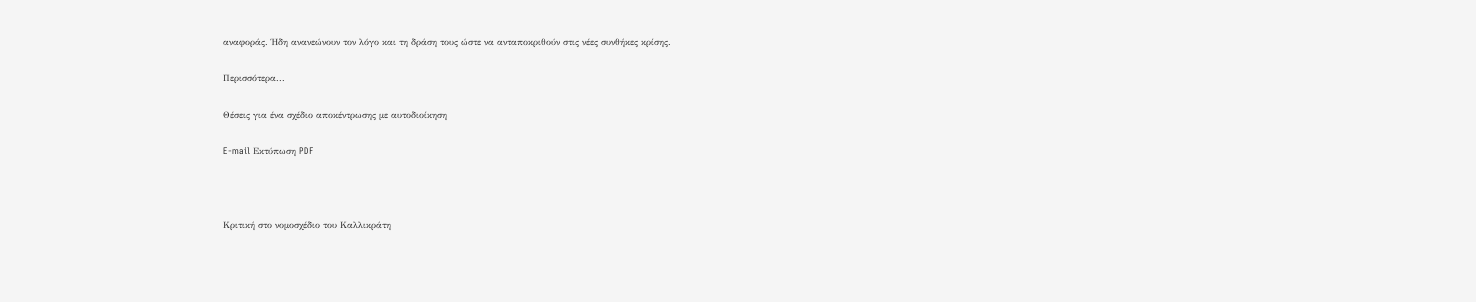αναφοράς. Ήδη ανανεώνουν τον λόγο και τη δράση τους ώστε να ανταποκριθούν στις νέες συνθήκες κρίσης.

Περισσότερα...

Θέσεις για ένα σχέδιο αποκέντρωσης με αυτοδιοίκηση

E-mail Εκτύπωση PDF



Κριτική στο νομοσχέδιο του Καλλικράτη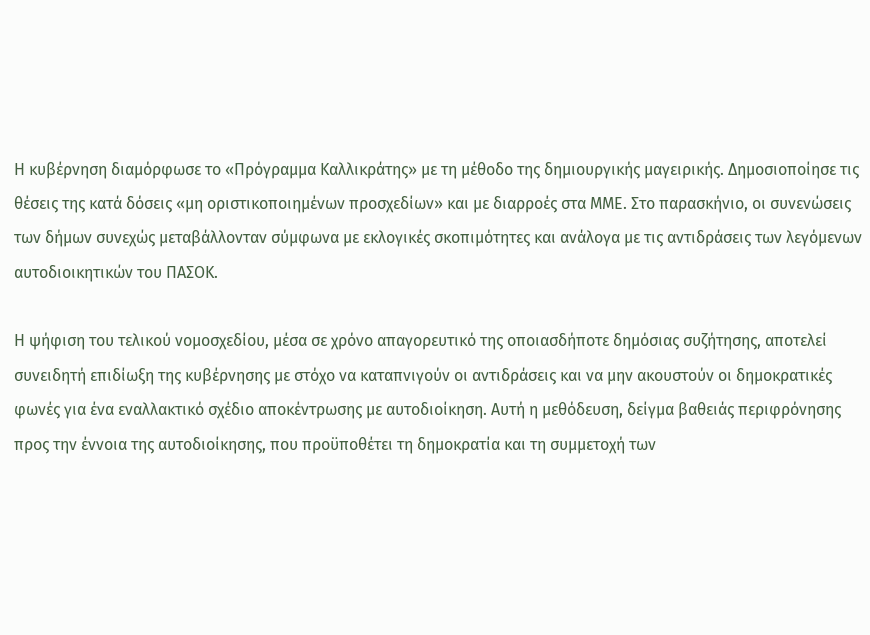Η κυβέρνηση διαμόρφωσε το «Πρόγραμμα Καλλικράτης» με τη μέθοδο της δημιουργικής μαγειρικής. Δημοσιοποίησε τις θέσεις της κατά δόσεις «μη οριστικοποιημένων προσχεδίων» και με διαρροές στα ΜΜΕ. Στο παρασκήνιο, οι συνενώσεις των δήμων συνεχώς μεταβάλλονταν σύμφωνα με εκλογικές σκοπιμότητες και ανάλογα με τις αντιδράσεις των λεγόμενων αυτοδιοικητικών του ΠΑΣΟΚ.

Η ψήφιση του τελικού νομοσχεδίου, μέσα σε χρόνο απαγορευτικό της οποιασδήποτε δημόσιας συζήτησης, αποτελεί συνειδητή επιδίωξη της κυβέρνησης με στόχο να καταπνιγούν οι αντιδράσεις και να μην ακουστούν οι δημοκρατικές φωνές για ένα εναλλακτικό σχέδιο αποκέντρωσης με αυτοδιοίκηση. Αυτή η μεθόδευση, δείγμα βαθειάς περιφρόνησης προς την έννοια της αυτοδιοίκησης, που προϋποθέτει τη δημοκρατία και τη συμμετοχή των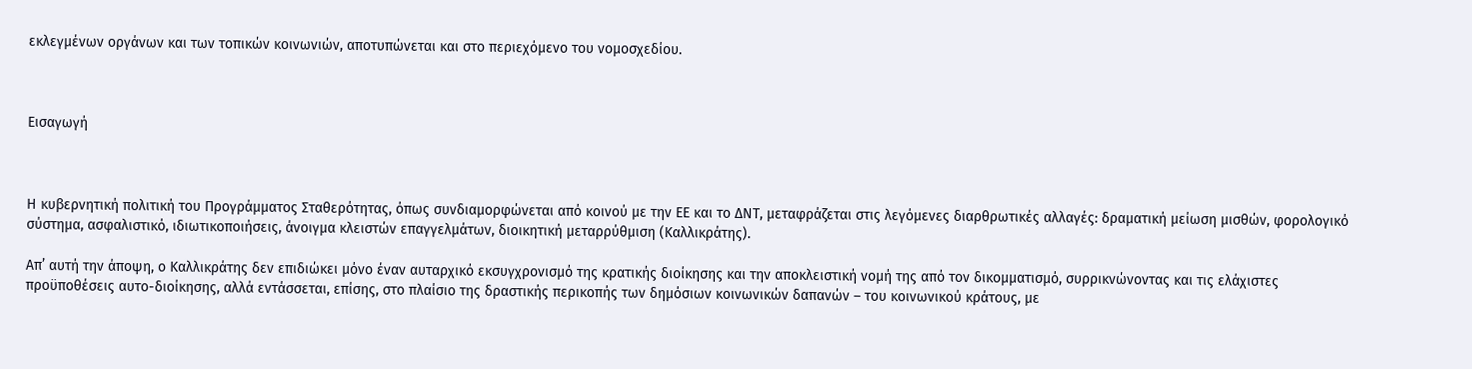εκλεγμένων οργάνων και των τοπικών κοινωνιών, αποτυπώνεται και στο περιεχόμενο του νομοσχεδίου.



Εισαγωγή



Η κυβερνητική πολιτική του Προγράμματος Σταθερότητας, όπως συνδιαμορφώνεται από κοινού με την ΕΕ και το ΔΝΤ, μεταφράζεται στις λεγόμενες διαρθρωτικές αλλαγές: δραματική μείωση μισθών, φορολογικό σύστημα, ασφαλιστικό, ιδιωτικοποιήσεις, άνοιγμα κλειστών επαγγελμάτων, διοικητική μεταρρύθμιση (Καλλικράτης).

Απ’ αυτή την άποψη, ο Καλλικράτης δεν επιδιώκει μόνο έναν αυταρχικό εκσυγχρονισμό της κρατικής διοίκησης και την αποκλειστική νομή της από τον δικομματισμό, συρρικνώνοντας και τις ελάχιστες προϋποθέσεις αυτο-διοίκησης, αλλά εντάσσεται, επίσης, στο πλαίσιο της δραστικής περικοπής των δημόσιων κοινωνικών δαπανών – του κοινωνικού κράτους, με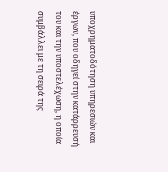υποχρηματοδότηση υπηρεσιών και έργων, που οδηγεί στην κατάρρευσή του και την υποστελέχωση, η οποία συμβάλλει με τη σειρά της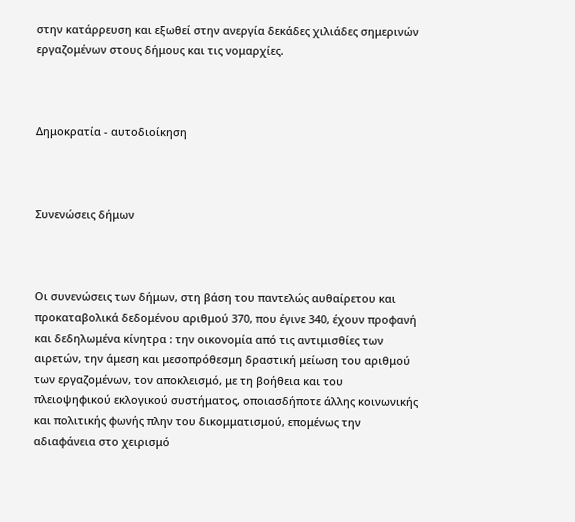στην κατάρρευση και εξωθεί στην ανεργία δεκάδες χιλιάδες σημερινών εργαζομένων στους δήμους και τις νομαρχίες.



Δημοκρατία - αυτοδιοίκηση



Συνενώσεις δήμων



Οι συνενώσεις των δήμων, στη βάση του παντελώς αυθαίρετου και προκαταβολικά δεδομένου αριθμού 370, που έγινε 340, έχουν προφανή και δεδηλωμένα κίνητρα : την οικονομία από τις αντιμισθίες των αιρετών, την άμεση και μεσοπρόθεσμη δραστική μείωση του αριθμού των εργαζομένων, τον αποκλεισμό, με τη βοήθεια και του πλειοψηφικού εκλογικού συστήματος, οποιασδήποτε άλλης κοινωνικής και πολιτικής φωνής πλην του δικομματισμού, επομένως την αδιαφάνεια στο χειρισμό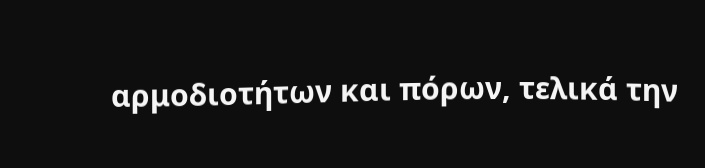αρμοδιοτήτων και πόρων, τελικά την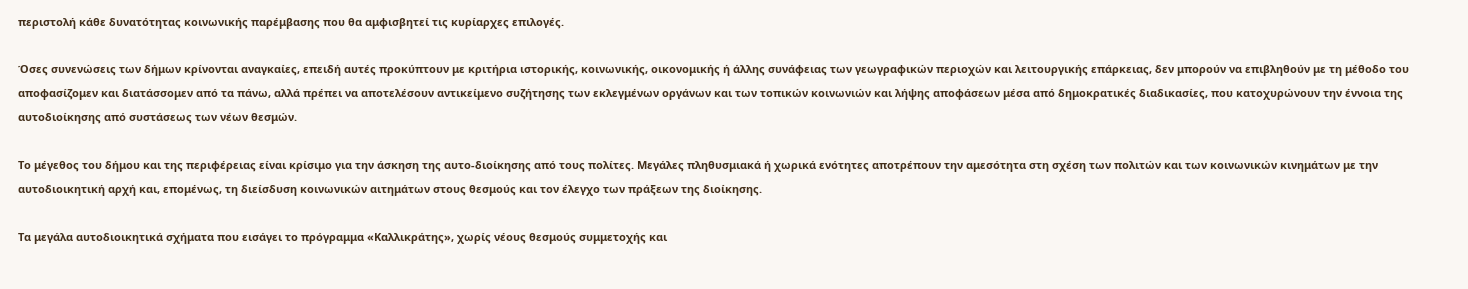περιστολή κάθε δυνατότητας κοινωνικής παρέμβασης που θα αμφισβητεί τις κυρίαρχες επιλογές.

Όσες συνενώσεις των δήμων κρίνονται αναγκαίες, επειδή αυτές προκύπτουν με κριτήρια ιστορικής, κοινωνικής, οικονομικής ή άλλης συνάφειας των γεωγραφικών περιοχών και λειτουργικής επάρκειας, δεν μπορούν να επιβληθούν με τη μέθοδο του αποφασίζομεν και διατάσσομεν από τα πάνω, αλλά πρέπει να αποτελέσουν αντικείμενο συζήτησης των εκλεγμένων οργάνων και των τοπικών κοινωνιών και λήψης αποφάσεων μέσα από δημοκρατικές διαδικασίες, που κατοχυρώνουν την έννοια της αυτοδιοίκησης από συστάσεως των νέων θεσμών.

Το μέγεθος του δήμου και της περιφέρειας είναι κρίσιμο για την άσκηση της αυτο-διοίκησης από τους πολίτες. Μεγάλες πληθυσμιακά ή χωρικά ενότητες αποτρέπουν την αμεσότητα στη σχέση των πολιτών και των κοινωνικών κινημάτων με την αυτοδιοικητική αρχή και, επομένως, τη διείσδυση κοινωνικών αιτημάτων στους θεσμούς και τον έλεγχο των πράξεων της διοίκησης.

Τα μεγάλα αυτοδιοικητικά σχήματα που εισάγει το πρόγραμμα «Καλλικράτης», χωρίς νέους θεσμούς συμμετοχής και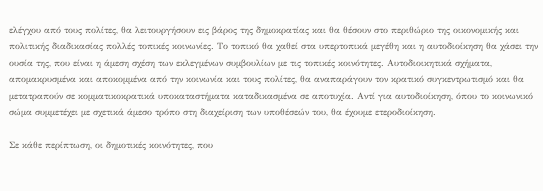ελέγχου από τους πολίτες, θα λειτουργήσουν εις βάρος της δημοκρατίας και θα θέσουν στο περιθώριο της οικονομικής και πολιτικής διαδικασίας πολλές τοπικές κοινωνίες. Το τοπικό θα χαθεί στα υπερτοπικά μεγέθη και η αυτοδιοίκηση θα χάσει την ουσία της, που είναι η άμεση σχέση των εκλεγμένων συμβουλίων με τις τοπικές κοινότητες. Αυτοδιοικητικά σχήματα, απομακρυσμένα και αποκομμένα από την κοινωνία και τους πολίτες, θα αναπαράγουν τον κρατικό συγκεντρωτισμό και θα μετατραπούν σε κομματικοκρατικά υποκαταστήματα καταδικασμένα σε αποτυχία. Αντί για αυτοδιοίκηση, όπου το κοινωνικό σώμα συμμετέχει με σχετικά άμεσο τρόπο στη διαχείριση των υποθέσεών του, θα έχουμε ετεροδιοίκηση.

Σε κάθε περίπτωση, οι δημοτικές κοινότητες, που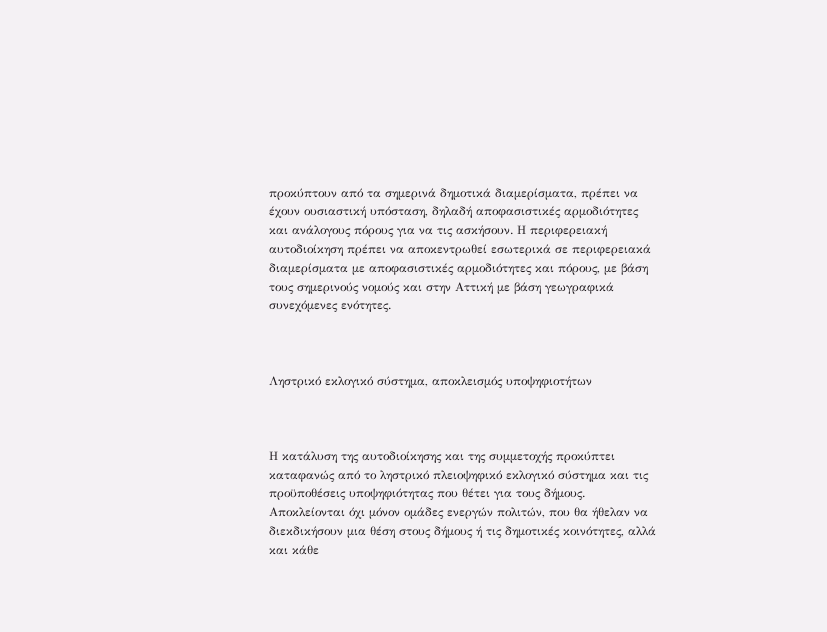προκύπτουν από τα σημερινά δημοτικά διαμερίσματα, πρέπει να έχουν ουσιαστική υπόσταση, δηλαδή αποφασιστικές αρμοδιότητες και ανάλογους πόρους για να τις ασκήσουν. Η περιφερειακή αυτοδιοίκηση πρέπει να αποκεντρωθεί εσωτερικά σε περιφερειακά διαμερίσματα με αποφασιστικές αρμοδιότητες και πόρους, με βάση τους σημερινούς νομούς και στην Αττική με βάση γεωγραφικά συνεχόμενες ενότητες.



Ληστρικό εκλογικό σύστημα, αποκλεισμός υποψηφιοτήτων



Η κατάλυση της αυτοδιοίκησης και της συμμετοχής προκύπτει καταφανώς από το ληστρικό πλειοψηφικό εκλογικό σύστημα και τις προϋποθέσεις υποψηφιότητας που θέτει για τους δήμους. Αποκλείονται όχι μόνον ομάδες ενεργών πολιτών, που θα ήθελαν να διεκδικήσουν μια θέση στους δήμους ή τις δημοτικές κοινότητες, αλλά και κάθε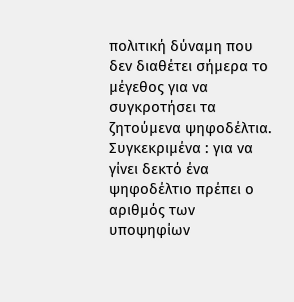πολιτική δύναμη που δεν διαθέτει σήμερα το μέγεθος για να συγκροτήσει τα ζητούμενα ψηφοδέλτια. Συγκεκριμένα : για να γίνει δεκτό ένα ψηφοδέλτιο πρέπει ο αριθμός των υποψηφίων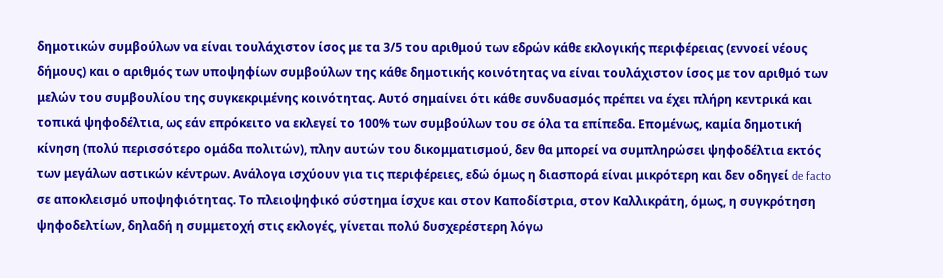δημοτικών συμβούλων να είναι τουλάχιστον ίσος με τα 3/5 του αριθμού των εδρών κάθε εκλογικής περιφέρειας (εννοεί νέους δήμους) και ο αριθμός των υποψηφίων συμβούλων της κάθε δημοτικής κοινότητας να είναι τουλάχιστον ίσος με τον αριθμό των μελών του συμβουλίου της συγκεκριμένης κοινότητας. Αυτό σημαίνει ότι κάθε συνδυασμός πρέπει να έχει πλήρη κεντρικά και τοπικά ψηφοδέλτια, ως εάν επρόκειτο να εκλεγεί το 100% των συμβούλων του σε όλα τα επίπεδα. Επομένως, καμία δημοτική κίνηση (πολύ περισσότερο ομάδα πολιτών), πλην αυτών του δικομματισμού, δεν θα μπορεί να συμπληρώσει ψηφοδέλτια εκτός των μεγάλων αστικών κέντρων. Ανάλογα ισχύουν για τις περιφέρειες, εδώ όμως η διασπορά είναι μικρότερη και δεν οδηγεί de facto σε αποκλεισμό υποψηφιότητας. Το πλειοψηφικό σύστημα ίσχυε και στον Καποδίστρια, στον Καλλικράτη, όμως, η συγκρότηση ψηφοδελτίων, δηλαδή η συμμετοχή στις εκλογές, γίνεται πολύ δυσχερέστερη λόγω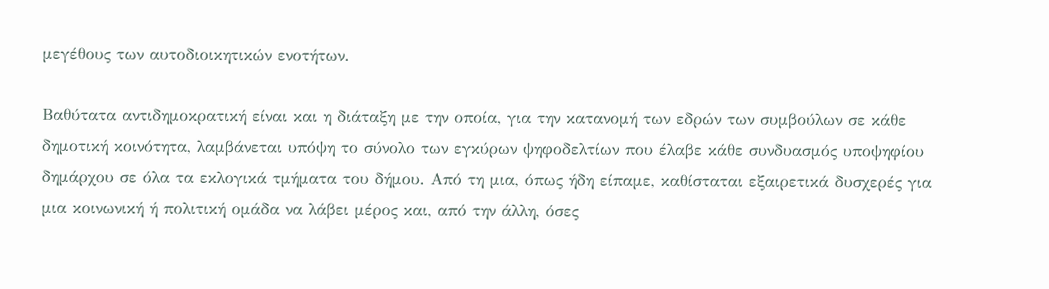μεγέθους των αυτοδιοικητικών ενοτήτων.

Βαθύτατα αντιδημοκρατική είναι και η διάταξη με την οποία, για την κατανομή των εδρών των συμβούλων σε κάθε δημοτική κοινότητα, λαμβάνεται υπόψη το σύνολο των εγκύρων ψηφοδελτίων που έλαβε κάθε συνδυασμός υποψηφίου δημάρχου σε όλα τα εκλογικά τμήματα του δήμου. Από τη μια, όπως ήδη είπαμε, καθίσταται εξαιρετικά δυσχερές για μια κοινωνική ή πολιτική ομάδα να λάβει μέρος και, από την άλλη, όσες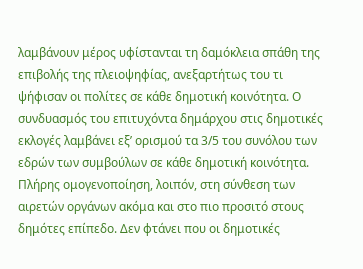λαμβάνουν μέρος υφίστανται τη δαμόκλεια σπάθη της επιβολής της πλειοψηφίας, ανεξαρτήτως του τι ψήφισαν οι πολίτες σε κάθε δημοτική κοινότητα. Ο συνδυασμός του επιτυχόντα δημάρχου στις δημοτικές εκλογές λαμβάνει εξ’ ορισμού τα 3/5 του συνόλου των εδρών των συμβούλων σε κάθε δημοτική κοινότητα. Πλήρης ομογενοποίηση, λοιπόν, στη σύνθεση των αιρετών οργάνων ακόμα και στο πιο προσιτό στους δημότες επίπεδο. Δεν φτάνει που οι δημοτικές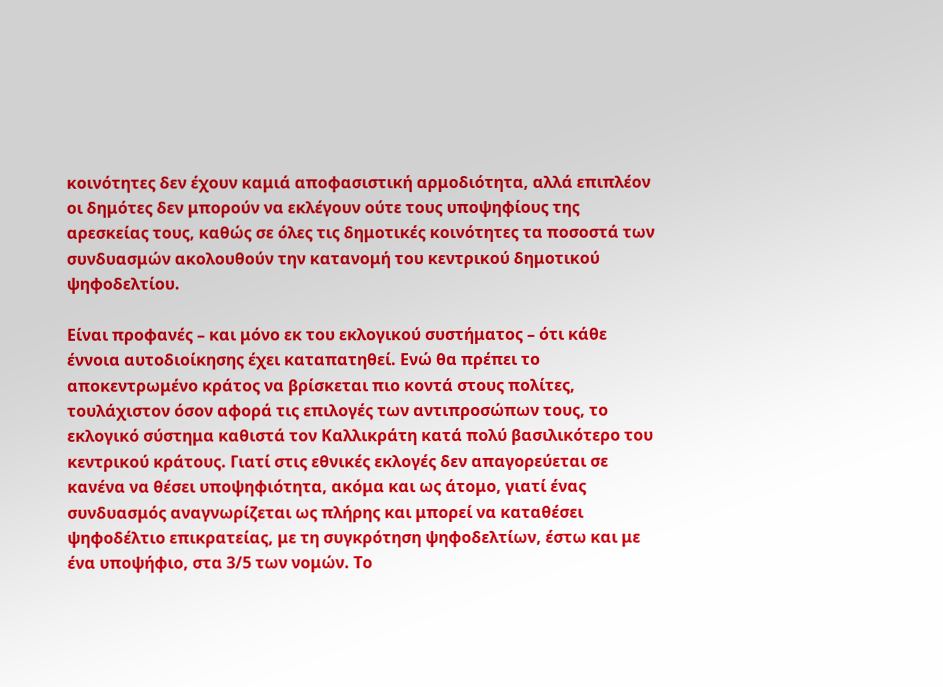κοινότητες δεν έχουν καμιά αποφασιστική αρμοδιότητα, αλλά επιπλέον οι δημότες δεν μπορούν να εκλέγουν ούτε τους υποψηφίους της αρεσκείας τους, καθώς σε όλες τις δημοτικές κοινότητες τα ποσοστά των συνδυασμών ακολουθούν την κατανομή του κεντρικού δημοτικού ψηφοδελτίου.

Είναι προφανές – και μόνο εκ του εκλογικού συστήματος – ότι κάθε έννοια αυτοδιοίκησης έχει καταπατηθεί. Ενώ θα πρέπει το αποκεντρωμένο κράτος να βρίσκεται πιο κοντά στους πολίτες, τουλάχιστον όσον αφορά τις επιλογές των αντιπροσώπων τους, το εκλογικό σύστημα καθιστά τον Καλλικράτη κατά πολύ βασιλικότερο του κεντρικού κράτους. Γιατί στις εθνικές εκλογές δεν απαγορεύεται σε κανένα να θέσει υποψηφιότητα, ακόμα και ως άτομο, γιατί ένας συνδυασμός αναγνωρίζεται ως πλήρης και μπορεί να καταθέσει ψηφοδέλτιο επικρατείας, με τη συγκρότηση ψηφοδελτίων, έστω και με ένα υποψήφιο, στα 3/5 των νομών. Το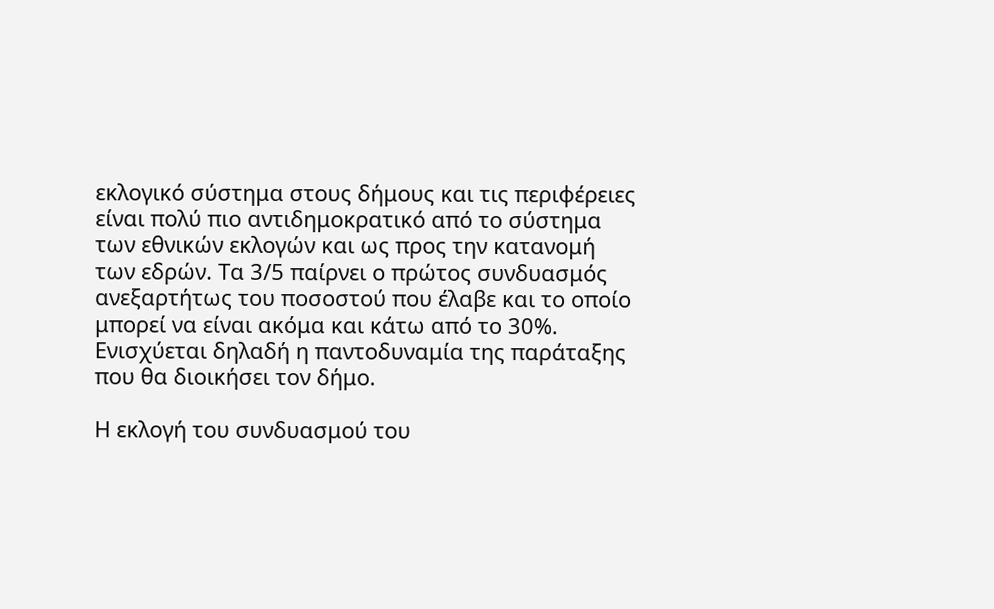εκλογικό σύστημα στους δήμους και τις περιφέρειες είναι πολύ πιο αντιδημοκρατικό από το σύστημα των εθνικών εκλογών και ως προς την κατανομή των εδρών. Τα 3/5 παίρνει ο πρώτος συνδυασμός ανεξαρτήτως του ποσοστού που έλαβε και το οποίο μπορεί να είναι ακόμα και κάτω από το 30%. Ενισχύεται δηλαδή η παντοδυναμία της παράταξης που θα διοικήσει τον δήμο.

Η εκλογή του συνδυασμού του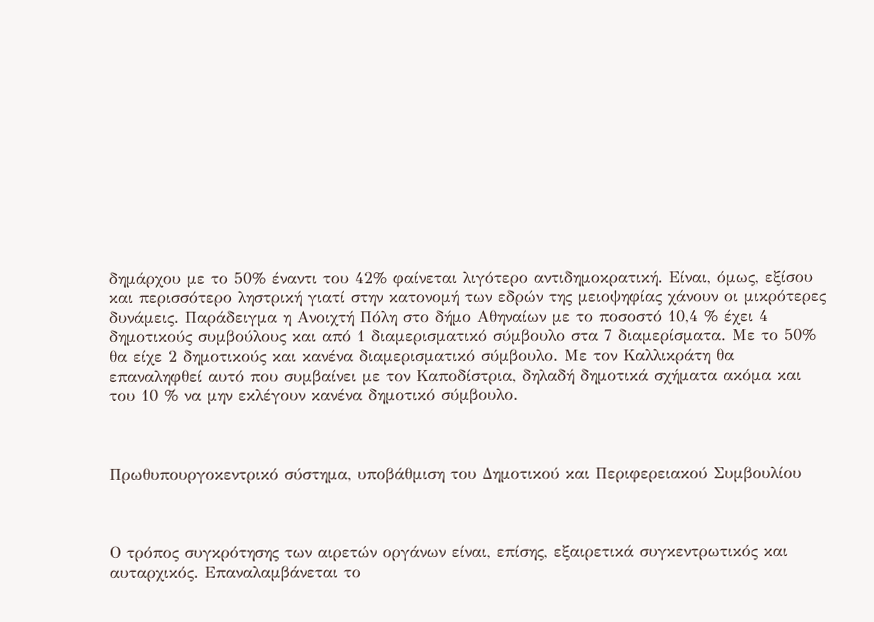δημάρχου με το 50% έναντι του 42% φαίνεται λιγότερο αντιδημοκρατική. Είναι, όμως, εξίσου και περισσότερο ληστρική γιατί στην κατονομή των εδρών της μειοψηφίας χάνουν οι μικρότερες δυνάμεις. Παράδειγμα η Ανοιχτή Πόλη στο δήμο Αθηναίων με το ποσοστό 10,4 % έχει 4 δημοτικούς συμβούλους και από 1 διαμερισματικό σύμβουλο στα 7 διαμερίσματα. Με το 50% θα είχε 2 δημοτικούς και κανένα διαμερισματικό σύμβουλο. Με τον Καλλικράτη θα επαναληφθεί αυτό που συμβαίνει με τον Καποδίστρια, δηλαδή δημοτικά σχήματα ακόμα και του 10 % να μην εκλέγουν κανένα δημοτικό σύμβουλο.



Πρωθυπουργοκεντρικό σύστημα, υποβάθμιση του Δημοτικού και Περιφερειακού Συμβουλίου



Ο τρόπος συγκρότησης των αιρετών οργάνων είναι, επίσης, εξαιρετικά συγκεντρωτικός και αυταρχικός. Επαναλαμβάνεται το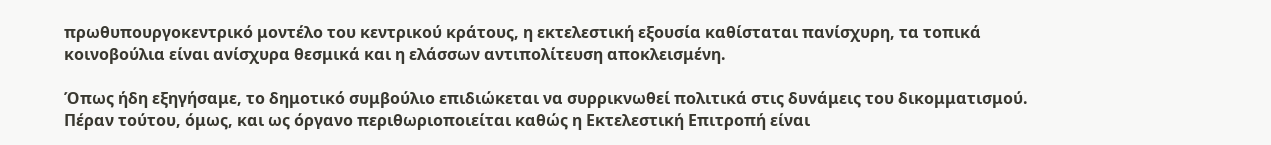πρωθυπουργοκεντρικό μοντέλο του κεντρικού κράτους, η εκτελεστική εξουσία καθίσταται πανίσχυρη, τα τοπικά κοινοβούλια είναι ανίσχυρα θεσμικά και η ελάσσων αντιπολίτευση αποκλεισμένη.

Όπως ήδη εξηγήσαμε, το δημοτικό συμβούλιο επιδιώκεται να συρρικνωθεί πολιτικά στις δυνάμεις του δικομματισμού. Πέραν τούτου, όμως, και ως όργανο περιθωριοποιείται καθώς η Εκτελεστική Επιτροπή είναι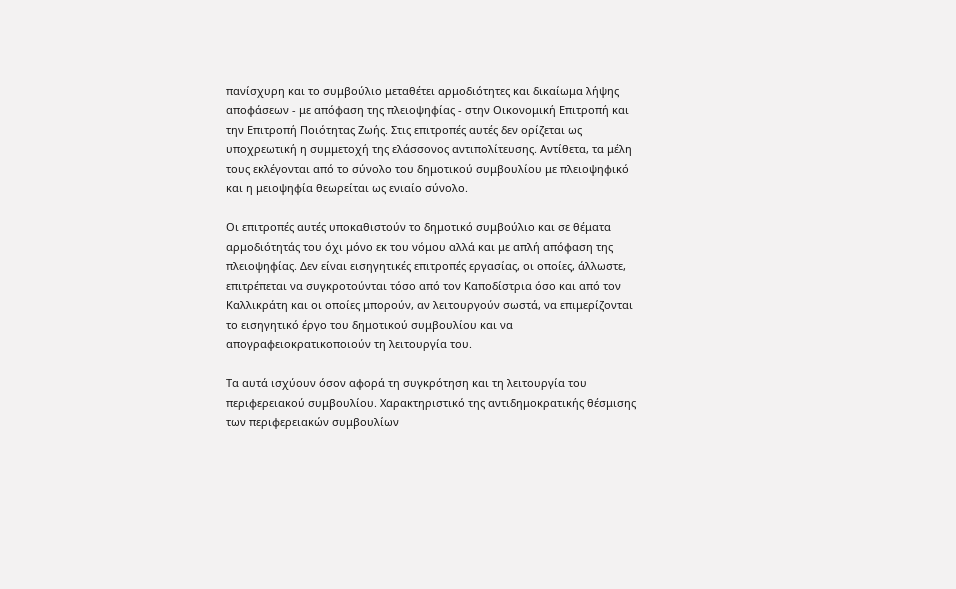πανίσχυρη και το συμβούλιο μεταθέτει αρμοδιότητες και δικαίωμα λήψης αποφάσεων - με απόφαση της πλειοψηφίας - στην Οικονομική Επιτροπή και την Επιτροπή Ποιότητας Ζωής. Στις επιτροπές αυτές δεν ορίζεται ως υποχρεωτική η συμμετοχή της ελάσσονος αντιπολίτευσης. Αντίθετα, τα μέλη τους εκλέγονται από το σύνολο του δημοτικού συμβουλίου με πλειοψηφικό και η μειοψηφία θεωρείται ως ενιαίο σύνολο.

Οι επιτροπές αυτές υποκαθιστούν το δημοτικό συμβούλιο και σε θέματα αρμοδιότητάς του όχι μόνο εκ του νόμου αλλά και με απλή απόφαση της πλειοψηφίας. Δεν είναι εισηγητικές επιτροπές εργασίας, οι οποίες, άλλωστε, επιτρέπεται να συγκροτούνται τόσο από τον Καποδίστρια όσο και από τον Καλλικράτη και οι οποίες μπορούν, αν λειτουργούν σωστά, να επιμερίζονται το εισηγητικό έργο του δημοτικού συμβουλίου και να απογραφειοκρατικοποιούν τη λειτουργία του.

Τα αυτά ισχύουν όσον αφορά τη συγκρότηση και τη λειτουργία του περιφερειακού συμβουλίου. Χαρακτηριστικό της αντιδημοκρατικής θέσμισης των περιφερειακών συμβουλίων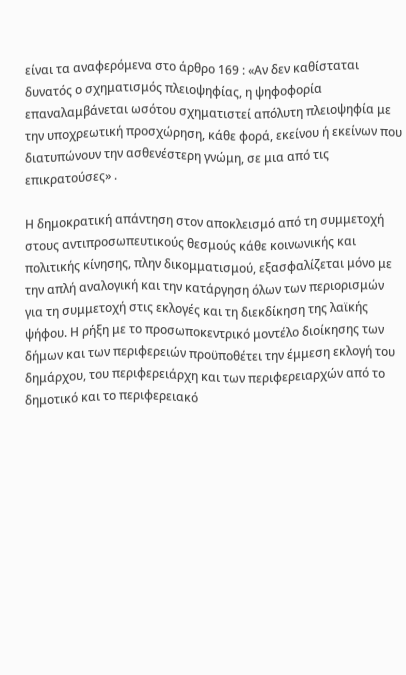είναι τα αναφερόμενα στο άρθρο 169 : «Αν δεν καθίσταται δυνατός ο σχηματισμός πλειοψηφίας, η ψηφοφορία επαναλαμβάνεται ωσότου σχηματιστεί απόλυτη πλειοψηφία με την υποχρεωτική προσχώρηση, κάθε φορά, εκείνου ή εκείνων που διατυπώνουν την ασθενέστερη γνώμη, σε μια από τις επικρατούσες» .

Η δημοκρατική απάντηση στον αποκλεισμό από τη συμμετοχή στους αντιπροσωπευτικούς θεσμούς κάθε κοινωνικής και πολιτικής κίνησης, πλην δικομματισμού, εξασφαλίζεται μόνο με την απλή αναλογική και την κατάργηση όλων των περιορισμών για τη συμμετοχή στις εκλογές και τη διεκδίκηση της λαϊκής ψήφου. Η ρήξη με το προσωποκεντρικό μοντέλο διοίκησης των δήμων και των περιφερειών προϋποθέτει την έμμεση εκλογή του δημάρχου, του περιφερειάρχη και των περιφερειαρχών από το δημοτικό και το περιφερειακό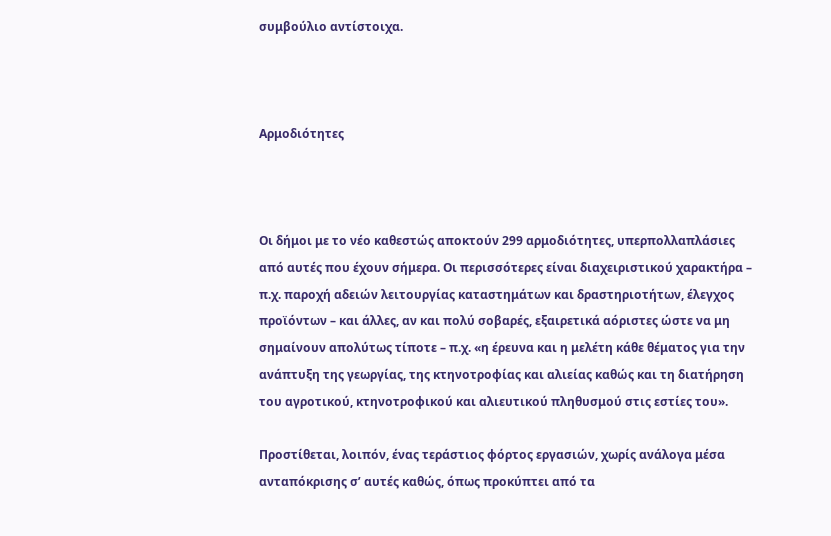συμβούλιο αντίστοιχα.



Αρμοδιότητες



Οι δήμοι με το νέο καθεστώς αποκτούν 299 αρμοδιότητες, υπερπολλαπλάσιες από αυτές που έχουν σήμερα. Οι περισσότερες είναι διαχειριστικού χαρακτήρα – π.χ. παροχή αδειών λειτουργίας καταστημάτων και δραστηριοτήτων, έλεγχος προϊόντων – και άλλες, αν και πολύ σοβαρές, εξαιρετικά αόριστες ώστε να μη σημαίνουν απολύτως τίποτε – π.χ. «η έρευνα και η μελέτη κάθε θέματος για την ανάπτυξη της γεωργίας, της κτηνοτροφίας και αλιείας καθώς και τη διατήρηση του αγροτικού, κτηνοτροφικού και αλιευτικού πληθυσμού στις εστίες του».

Προστίθεται, λοιπόν, ένας τεράστιος φόρτος εργασιών, χωρίς ανάλογα μέσα ανταπόκρισης σ’ αυτές καθώς, όπως προκύπτει από τα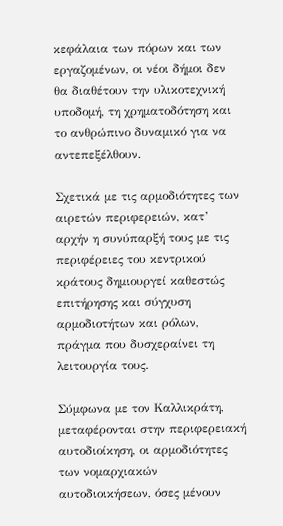κεφάλαια των πόρων και των εργαζομένων, οι νέοι δήμοι δεν θα διαθέτουν την υλικοτεχνική υποδομή, τη χρηματοδότηση και το ανθρώπινο δυναμικό για να αντεπεξέλθουν.

Σχετικά με τις αρμοδιότητες των αιρετών περιφερειών, κατ’ αρχήν η συνύπαρξή τους με τις περιφέρειες του κεντρικού κράτους δημιουργεί καθεστώς επιτήρησης και σύγχυση αρμοδιοτήτων και ρόλων, πράγμα που δυσχεραίνει τη λειτουργία τους.

Σύμφωνα με τον Καλλικράτη, μεταφέρονται στην περιφερειακή αυτοδιοίκηση, οι αρμοδιότητες των νομαρχιακών αυτοδιοικήσεων, όσες μένουν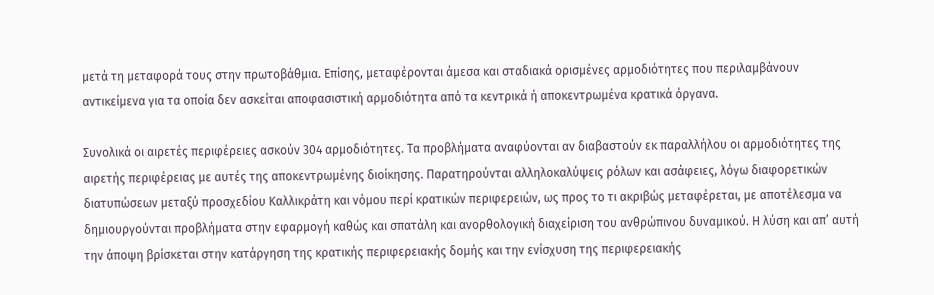μετά τη μεταφορά τους στην πρωτοβάθμια. Επίσης, μεταφέρονται άμεσα και σταδιακά ορισμένες αρμοδιότητες που περιλαμβάνουν αντικείμενα για τα οποία δεν ασκείται αποφασιστική αρμοδιότητα από τα κεντρικά ή αποκεντρωμένα κρατικά όργανα.

Συνολικά οι αιρετές περιφέρειες ασκούν 304 αρμοδιότητες. Τα προβλήματα αναφύονται αν διαβαστούν εκ παραλλήλου οι αρμοδιότητες της αιρετής περιφέρειας με αυτές της αποκεντρωμένης διοίκησης. Παρατηρούνται αλληλοκαλύψεις ρόλων και ασάφειες, λόγω διαφορετικών διατυπώσεων μεταξύ προσχεδίου Καλλικράτη και νόμου περί κρατικών περιφερειών, ως προς το τι ακριβώς μεταφέρεται, με αποτέλεσμα να δημιουργούνται προβλήματα στην εφαρμογή καθώς και σπατάλη και ανορθολογική διαχείριση του ανθρώπινου δυναμικού. Η λύση και απ’ αυτή την άποψη βρίσκεται στην κατάργηση της κρατικής περιφερειακής δομής και την ενίσχυση της περιφερειακής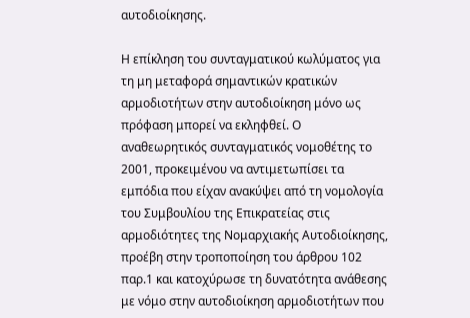αυτοδιοίκησης.

Η επίκληση του συνταγματικού κωλύματος για τη μη μεταφορά σημαντικών κρατικών αρμοδιοτήτων στην αυτοδιοίκηση μόνο ως πρόφαση μπορεί να εκληφθεί. Ο αναθεωρητικός συνταγματικός νομοθέτης το 2001, προκειμένου να αντιμετωπίσει τα εμπόδια που είχαν ανακύψει από τη νομολογία του Συμβουλίου της Επικρατείας στις αρμοδιότητες της Νομαρχιακής Αυτοδιοίκησης, προέβη στην τροποποίηση του άρθρου 102 παρ.1 και κατοχύρωσε τη δυνατότητα ανάθεσης με νόμο στην αυτοδιοίκηση αρμοδιοτήτων που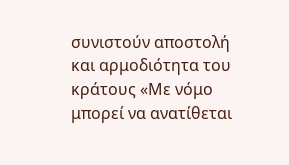συνιστούν αποστολή και αρμοδιότητα του κράτους «Με νόμο μπορεί να ανατίθεται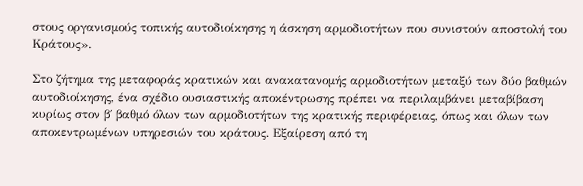στους οργανισμούς τοπικής αυτοδιοίκησης η άσκηση αρμοδιοτήτων που συνιστούν αποστολή του Κράτους».

Στο ζήτημα της μεταφοράς κρατικών και ανακατανομής αρμοδιοτήτων μεταξύ των δύο βαθμών αυτοδιοίκησης, ένα σχέδιο ουσιαστικής αποκέντρωσης πρέπει να περιλαμβάνει μεταβίβαση κυρίως στον β΄ βαθμό όλων των αρμοδιοτήτων της κρατικής περιφέρειας, όπως και όλων των αποκεντρωμένων υπηρεσιών του κράτους. Εξαίρεση από τη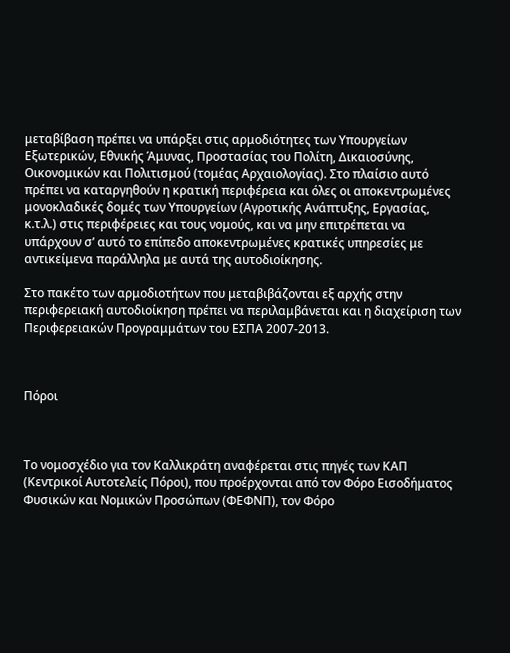μεταβίβαση πρέπει να υπάρξει στις αρμοδιότητες των Υπουργείων Εξωτερικών, Εθνικής Άμυνας, Προστασίας του Πολίτη, Δικαιοσύνης, Οικονομικών και Πολιτισμού (τομέας Αρχαιολογίας). Στο πλαίσιο αυτό πρέπει να καταργηθούν η κρατική περιφέρεια και όλες οι αποκεντρωμένες μονοκλαδικές δομές των Υπουργείων (Αγροτικής Ανάπτυξης, Εργασίας, κ.τ.λ.) στις περιφέρειες και τους νομούς, και να μην επιτρέπεται να υπάρχουν σ’ αυτό το επίπεδο αποκεντρωμένες κρατικές υπηρεσίες με αντικείμενα παράλληλα με αυτά της αυτοδιοίκησης.

Στο πακέτο των αρμοδιοτήτων που μεταβιβάζονται εξ αρχής στην περιφερειακή αυτοδιοίκηση πρέπει να περιλαμβάνεται και η διαχείριση των Περιφερειακών Προγραμμάτων του ΕΣΠΑ 2007-2013.



Πόροι



Το νομοσχέδιο για τον Καλλικράτη αναφέρεται στις πηγές των ΚΑΠ (Κεντρικοί Αυτοτελείς Πόροι), που προέρχονται από τον Φόρο Εισοδήματος Φυσικών και Νομικών Προσώπων (ΦΕΦΝΠ), τον Φόρο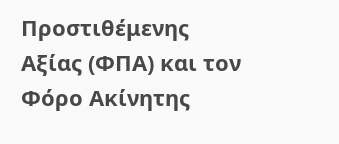Προστιθέμενης Αξίας (ΦΠΑ) και τον Φόρο Ακίνητης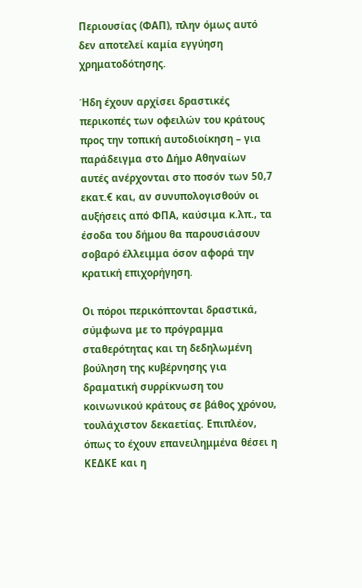Περιουσίας (ΦΑΠ), πλην όμως αυτό δεν αποτελεί καμία εγγύηση χρηματοδότησης.

Ήδη έχουν αρχίσει δραστικές περικοπές των οφειλών του κράτους προς την τοπική αυτοδιοίκηση – για παράδειγμα στο Δήμο Αθηναίων αυτές ανέρχονται στο ποσόν των 50,7 εκατ.€ και, αν συνυπολογισθούν οι αυξήσεις από ΦΠΑ, καύσιμα κ.λπ., τα έσοδα του δήμου θα παρουσιάσουν σοβαρό έλλειμμα όσον αφορά την κρατική επιχορήγηση.

Οι πόροι περικόπτονται δραστικά, σύμφωνα με το πρόγραμμα σταθερότητας και τη δεδηλωμένη βούληση της κυβέρνησης για δραματική συρρίκνωση του κοινωνικού κράτους σε βάθος χρόνου, τουλάχιστον δεκαετίας. Επιπλέον, όπως το έχουν επανειλημμένα θέσει η ΚΕΔΚΕ και η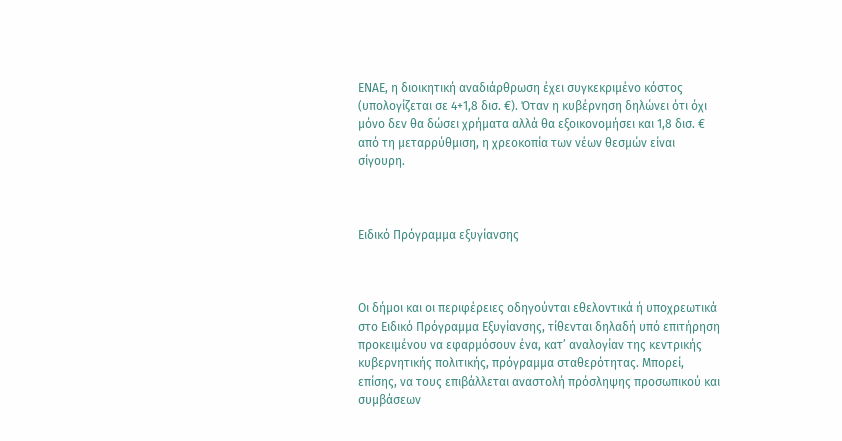ΕΝΑΕ, η διοικητική αναδιάρθρωση έχει συγκεκριμένο κόστος (υπολογίζεται σε 4+1,8 δισ. €). Όταν η κυβέρνηση δηλώνει ότι όχι μόνο δεν θα δώσει χρήματα αλλά θα εξοικονομήσει και 1,8 δισ. € από τη μεταρρύθμιση, η χρεοκοπία των νέων θεσμών είναι σίγουρη.



Ειδικό Πρόγραμμα εξυγίανσης



Οι δήμοι και οι περιφέρειες οδηγούνται εθελοντικά ή υποχρεωτικά στο Ειδικό Πρόγραμμα Εξυγίανσης, τίθενται δηλαδή υπό επιτήρηση προκειμένου να εφαρμόσουν ένα, κατ’ αναλογίαν της κεντρικής κυβερνητικής πολιτικής, πρόγραμμα σταθερότητας. Μπορεί, επίσης, να τους επιβάλλεται αναστολή πρόσληψης προσωπικού και συμβάσεων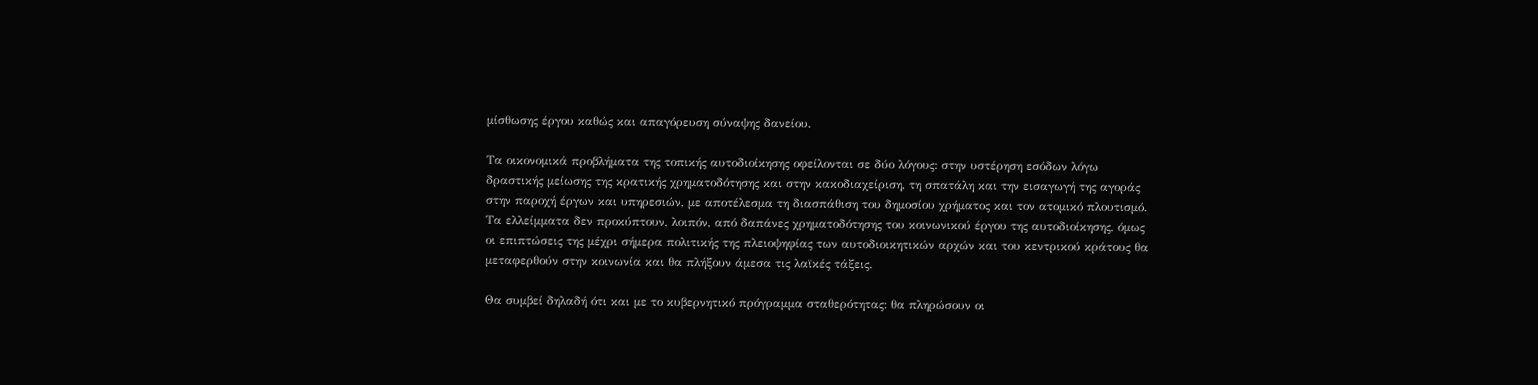μίσθωσης έργου καθώς και απαγόρευση σύναψης δανείου.

Τα οικονομικά προβλήματα της τοπικής αυτοδιοίκησης οφείλονται σε δύο λόγους: στην υστέρηση εσόδων λόγω δραστικής μείωσης της κρατικής χρηματοδότησης και στην κακοδιαχείριση, τη σπατάλη και την εισαγωγή της αγοράς στην παροχή έργων και υπηρεσιών, με αποτέλεσμα τη διασπάθιση του δημοσίου χρήματος και τον ατομικό πλουτισμό. Τα ελλείμματα δεν προκύπτουν, λοιπόν, από δαπάνες χρηματοδότησης του κοινωνικού έργου της αυτοδιοίκησης, όμως οι επιπτώσεις της μέχρι σήμερα πολιτικής της πλειοψηφίας των αυτοδιοικητικών αρχών και του κεντρικού κράτους θα μεταφερθούν στην κοινωνία και θα πλήξουν άμεσα τις λαϊκές τάξεις.

Θα συμβεί δηλαδή ότι και με το κυβερνητικό πρόγραμμα σταθερότητας: θα πληρώσουν οι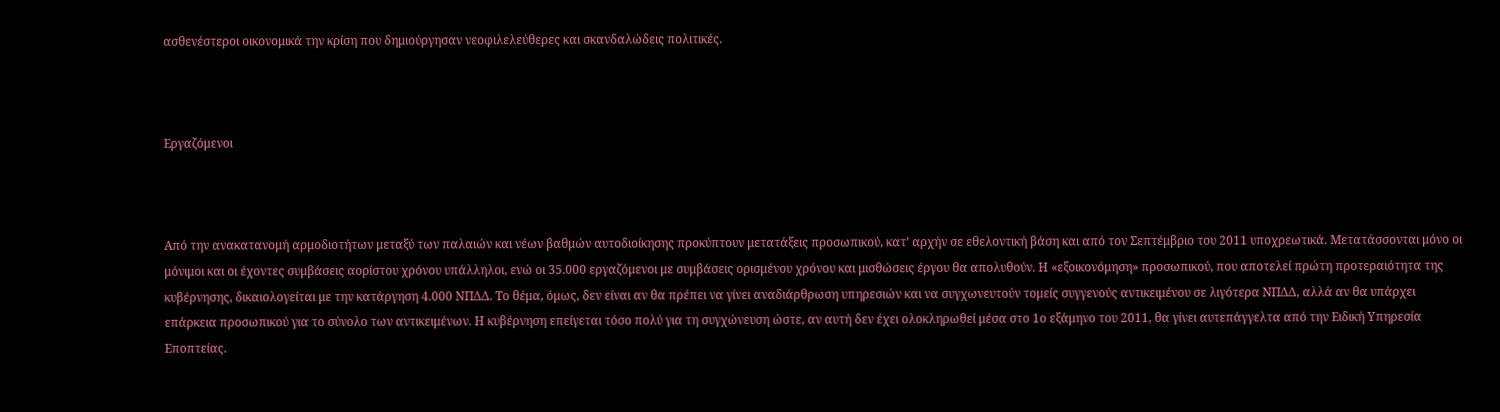ασθενέστεροι οικονομικά την κρίση που δημιούργησαν νεοφιλελεύθερες και σκανδαλώδεις πολιτικές.



Εργαζόμενοι



Από την ανακατανομή αρμοδιοτήτων μεταξύ των παλαιών και νέων βαθμών αυτοδιοίκησης προκύπτουν μετατάξεις προσωπικού, κατ’ αρχήν σε εθελοντική βάση και από τον Σεπτέμβριο του 2011 υποχρεωτικά. Μετατάσσονται μόνο οι μόνιμοι και οι έχοντες συμβάσεις αορίστου χρόνου υπάλληλοι, ενώ οι 35.000 εργαζόμενοι με συμβάσεις ορισμένου χρόνου και μισθώσεις έργου θα απολυθούν. Η «εξοικονόμηση» προσωπικού, που αποτελεί πρώτη προτεραιότητα της κυβέρνησης, δικαιολογείται με την κατάργηση 4.000 ΝΠΔΔ. Το θέμα, όμως, δεν είναι αν θα πρέπει να γίνει αναδιάρθρωση υπηρεσιών και να συγχωνευτούν τομείς συγγενούς αντικειμένου σε λιγότερα ΝΠΔΔ, αλλά αν θα υπάρχει επάρκεια προσωπικού για το σύνολο των αντικειμένων. Η κυβέρνηση επείγεται τόσο πολύ για τη συγχώνευση ώστε, αν αυτή δεν έχει ολοκληρωθεί μέσα στο 1ο εξάμηνο του 2011, θα γίνει αυτεπάγγελτα από την Ειδική Υπηρεσία Εποπτείας.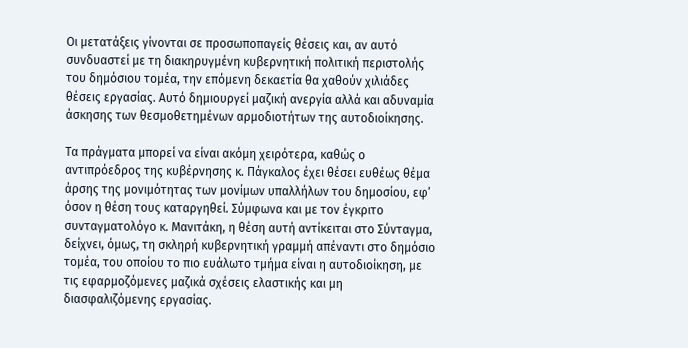Οι μετατάξεις γίνονται σε προσωποπαγείς θέσεις και, αν αυτό συνδυαστεί με τη διακηρυγμένη κυβερνητική πολιτική περιστολής του δημόσιου τομέα, την επόμενη δεκαετία θα χαθούν χιλιάδες θέσεις εργασίας. Αυτό δημιουργεί μαζική ανεργία αλλά και αδυναμία άσκησης των θεσμοθετημένων αρμοδιοτήτων της αυτοδιοίκησης.

Τα πράγματα μπορεί να είναι ακόμη χειρότερα, καθώς ο αντιπρόεδρος της κυβέρνησης κ. Πάγκαλος έχει θέσει ευθέως θέμα άρσης της μονιμότητας των μονίμων υπαλλήλων του δημοσίου, εφ’ όσον η θέση τους καταργηθεί. Σύμφωνα και με τον έγκριτο συνταγματολόγο κ. Μανιτάκη, η θέση αυτή αντίκειται στο Σύνταγμα, δείχνει, όμως, τη σκληρή κυβερνητική γραμμή απέναντι στο δημόσιο τομέα, του οποίου το πιο ευάλωτο τμήμα είναι η αυτοδιοίκηση, με τις εφαρμοζόμενες μαζικά σχέσεις ελαστικής και μη διασφαλιζόμενης εργασίας.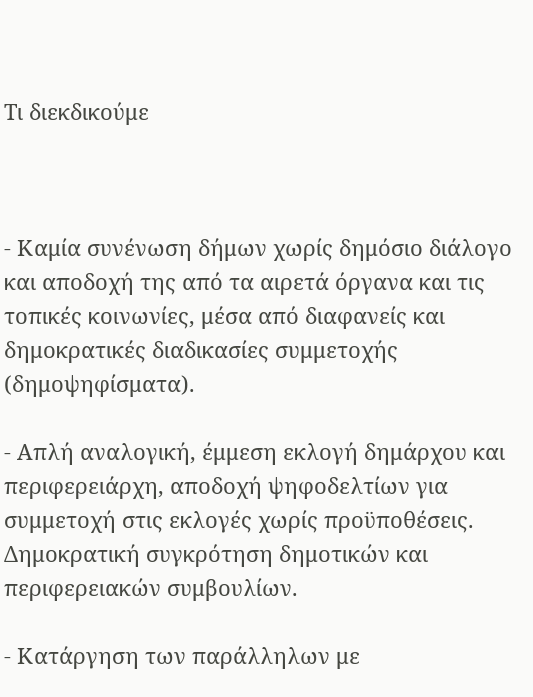Τι διεκδικούμε



- Καμία συνένωση δήμων χωρίς δημόσιο διάλογο και αποδοχή της από τα αιρετά όργανα και τις τοπικές κοινωνίες, μέσα από διαφανείς και δημοκρατικές διαδικασίες συμμετοχής (δημοψηφίσματα).

- Απλή αναλογική, έμμεση εκλογή δημάρχου και περιφερειάρχη, αποδοχή ψηφοδελτίων για συμμετοχή στις εκλογές χωρίς προϋποθέσεις. Δημοκρατική συγκρότηση δημοτικών και περιφερειακών συμβουλίων.

- Κατάργηση των παράλληλων με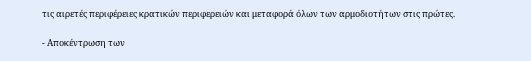τις αιρετές περιφέρειες κρατικών περιφερειών και μεταφορά όλων των αρμοδιοτήτων στις πρώτες.

- Αποκέντρωση των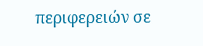περιφερειών σε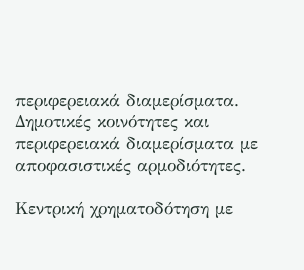περιφερειακά διαμερίσματα. Δημοτικές κοινότητες και περιφερειακά διαμερίσματα με αποφασιστικές αρμοδιότητες.

Κεντρική χρηματοδότηση με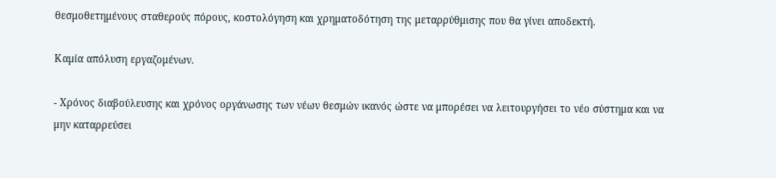θεσμοθετημένους σταθερούς πόρους, κοστολόγηση και χρηματοδότηση της μεταρρύθμισης που θα γίνει αποδεκτή.

Καμία απόλυση εργαζομένων.

- Χρόνος διαβούλευσης και χρόνος οργάνωσης των νέων θεσμών ικανός ώστε να μπορέσει να λειτουργήσει το νέο σύστημα και να μην καταρρεύσει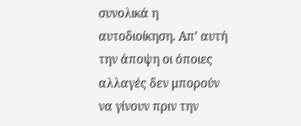συνολικά η αυτοδιοίκηση. Απ’ αυτή την άποψη οι όποιες αλλαγές δεν μπορούν να γίνουν πριν την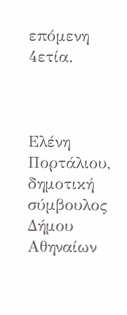επόμενη 4ετία.



Ελένη Πορτάλιου, δημοτική σύμβουλος Δήμου Αθηναίων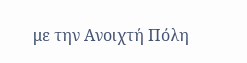με την Ανοιχτή Πόλη